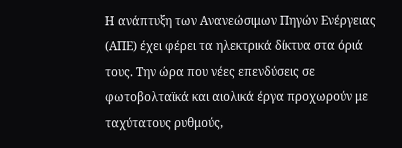Η ανάπτυξη των Ανανεώσιμων Πηγών Ενέργειας (ΑΠΕ) έχει φέρει τα ηλεκτρικά δίκτυα στα όριά τους. Την ώρα που νέες επενδύσεις σε φωτοβολταϊκά και αιολικά έργα προχωρούν με ταχύτατους ρυθμούς,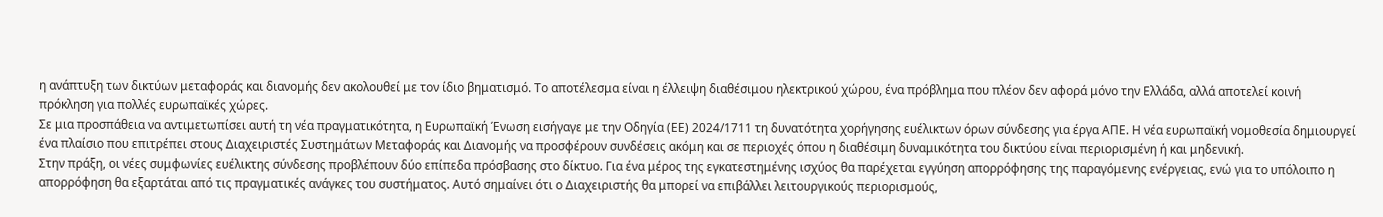η ανάπτυξη των δικτύων μεταφοράς και διανομής δεν ακολουθεί με τον ίδιο βηματισμό. Το αποτέλεσμα είναι η έλλειψη διαθέσιμου ηλεκτρικού χώρου, ένα πρόβλημα που πλέον δεν αφορά μόνο την Ελλάδα, αλλά αποτελεί κοινή πρόκληση για πολλές ευρωπαϊκές χώρες.
Σε μια προσπάθεια να αντιμετωπίσει αυτή τη νέα πραγματικότητα, η Ευρωπαϊκή Ένωση εισήγαγε με την Οδηγία (ΕΕ) 2024/1711 τη δυνατότητα χορήγησης ευέλικτων όρων σύνδεσης για έργα ΑΠΕ. Η νέα ευρωπαϊκή νομοθεσία δημιουργεί ένα πλαίσιο που επιτρέπει στους Διαχειριστές Συστημάτων Μεταφοράς και Διανομής να προσφέρουν συνδέσεις ακόμη και σε περιοχές όπου η διαθέσιμη δυναμικότητα του δικτύου είναι περιορισμένη ή και μηδενική.
Στην πράξη, οι νέες συμφωνίες ευέλικτης σύνδεσης προβλέπουν δύο επίπεδα πρόσβασης στο δίκτυο. Για ένα μέρος της εγκατεστημένης ισχύος θα παρέχεται εγγύηση απορρόφησης της παραγόμενης ενέργειας, ενώ για το υπόλοιπο η απορρόφηση θα εξαρτάται από τις πραγματικές ανάγκες του συστήματος. Αυτό σημαίνει ότι ο Διαχειριστής θα μπορεί να επιβάλλει λειτουργικούς περιορισμούς,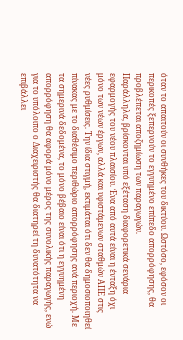όταν το απαιτούν οι συνθήκες του δικτύου. Ωστόσο, εφόσον οι περικοπές ξεπερνούν το εγγυημένο επίπεδο απορρόφησης, θα προβλέπεται αποζημίωση των παραγωγών.
Παράλληλα, βρίσκονται υπό εξέταση διαφορετικά σενάρια εφαρμογής του νέου πλαισίου. Ένα από αυτά είναι η ένταξη όχι μόνο των νέων έργων, αλλά και υφιστάμενων σταθμών ΑΠΕ στις νέες ρυθμίσεις. Την ίδια στιγμή, εκτιμάται ότι δεν θα δημοσιοποιηθεί πίνακας με το διαθέσιμο περιθώριο απορρόφησης ανά περιοχή. Με τα σημερινά δεδομένα, το μόνο βέβαιο είναι ότι η εγγυημένη απορρόφηση θα αφορά μόνο μέρος της συνολικής παραγωγής, ενώ για το υπόλοιπο ο Διαχειριστής θα διατηρεί τη δυνατότητα να επιβάλλει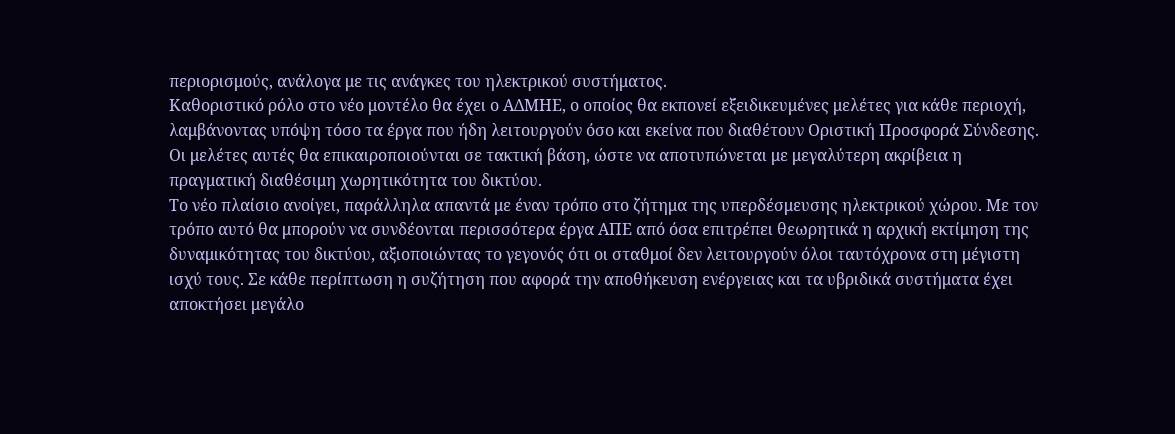περιορισμούς, ανάλογα με τις ανάγκες του ηλεκτρικού συστήματος.
Καθοριστικό ρόλο στο νέο μοντέλο θα έχει ο ΑΔΜΗΕ, ο οποίος θα εκπονεί εξειδικευμένες μελέτες για κάθε περιοχή, λαμβάνοντας υπόψη τόσο τα έργα που ήδη λειτουργούν όσο και εκείνα που διαθέτουν Οριστική Προσφορά Σύνδεσης. Οι μελέτες αυτές θα επικαιροποιούνται σε τακτική βάση, ώστε να αποτυπώνεται με μεγαλύτερη ακρίβεια η πραγματική διαθέσιμη χωρητικότητα του δικτύου.
Το νέο πλαίσιο ανοίγει, παράλληλα απαντά με έναν τρόπο στο ζήτημα της υπερδέσμευσης ηλεκτρικού χώρου. Με τον τρόπο αυτό θα μπορούν να συνδέονται περισσότερα έργα ΑΠΕ από όσα επιτρέπει θεωρητικά η αρχική εκτίμηση της δυναμικότητας του δικτύου, αξιοποιώντας το γεγονός ότι οι σταθμοί δεν λειτουργούν όλοι ταυτόχρονα στη μέγιστη ισχύ τους. Σε κάθε περίπτωση η συζήτηση που αφορά την αποθήκευση ενέργειας και τα υβριδικά συστήματα έχει αποκτήσει μεγάλο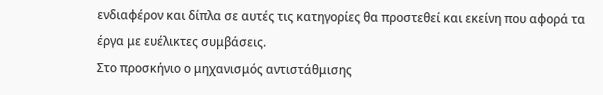ενδιαφέρον και δίπλα σε αυτές τις κατηγορίες θα προστεθεί και εκείνη που αφορά τα έργα με ευέλικτες συμβάσεις.
Στο προσκήνιο ο μηχανισμός αντιστάθμισης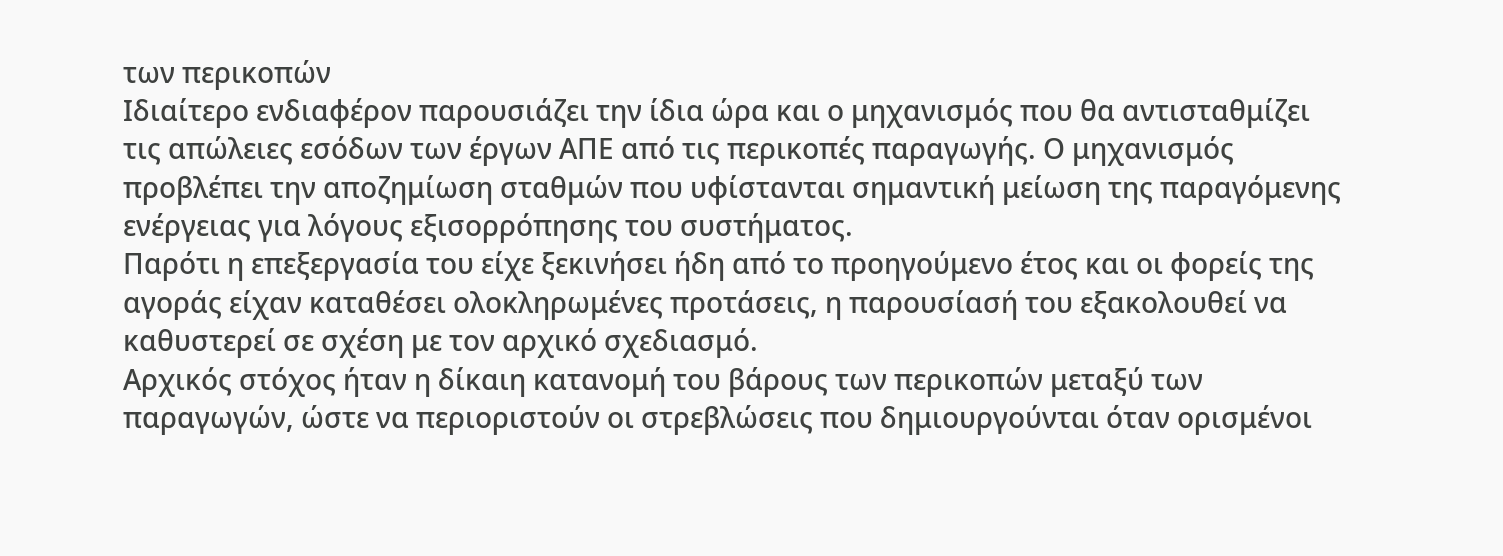των περικοπών
Ιδιαίτερο ενδιαφέρον παρουσιάζει την ίδια ώρα και ο μηχανισμός που θα αντισταθμίζει τις απώλειες εσόδων των έργων ΑΠΕ από τις περικοπές παραγωγής. Ο μηχανισμός προβλέπει την αποζημίωση σταθμών που υφίστανται σημαντική μείωση της παραγόμενης ενέργειας για λόγους εξισορρόπησης του συστήματος.
Παρότι η επεξεργασία του είχε ξεκινήσει ήδη από το προηγούμενο έτος και οι φορείς της αγοράς είχαν καταθέσει ολοκληρωμένες προτάσεις, η παρουσίασή του εξακολουθεί να καθυστερεί σε σχέση με τον αρχικό σχεδιασμό.
Αρχικός στόχος ήταν η δίκαιη κατανομή του βάρους των περικοπών μεταξύ των παραγωγών, ώστε να περιοριστούν οι στρεβλώσεις που δημιουργούνται όταν ορισμένοι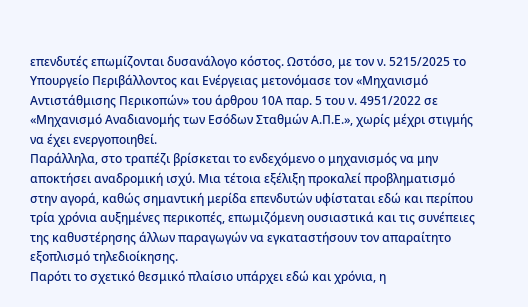επενδυτές επωμίζονται δυσανάλογο κόστος. Ωστόσο, με τον ν. 5215/2025 το Υπουργείο Περιβάλλοντος και Ενέργειας μετονόμασε τον «Μηχανισμό Αντιστάθμισης Περικοπών» του άρθρου 10Α παρ. 5 του ν. 4951/2022 σε «Μηχανισμό Αναδιανομής των Εσόδων Σταθμών Α.Π.Ε.», χωρίς μέχρι στιγμής να έχει ενεργοποιηθεί.
Παράλληλα, στο τραπέζι βρίσκεται το ενδεχόμενο ο μηχανισμός να μην αποκτήσει αναδρομική ισχύ. Μια τέτοια εξέλιξη προκαλεί προβληματισμό στην αγορά, καθώς σημαντική μερίδα επενδυτών υφίσταται εδώ και περίπου τρία χρόνια αυξημένες περικοπές, επωμιζόμενη ουσιαστικά και τις συνέπειες της καθυστέρησης άλλων παραγωγών να εγκαταστήσουν τον απαραίτητο εξοπλισμό τηλεδιοίκησης.
Παρότι το σχετικό θεσμικό πλαίσιο υπάρχει εδώ και χρόνια, η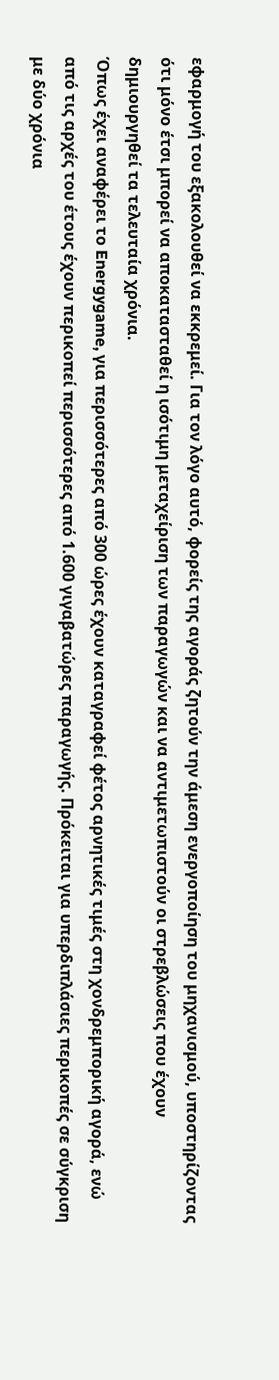εφαρμογή του εξακολουθεί να εκκρεμεί. Για τον λόγο αυτό, φορείς της αγοράς ζητούν την άμεση ενεργοποίηση του μηχανισμού, υποστηρίζοντας ότι μόνο έτσι μπορεί να αποκατασταθεί η ισότιμη μεταχείριση των παραγωγών και να αντιμετωπιστούν οι στρεβλώσεις που έχουν δημιουργηθεί τα τελευταία χρόνια.
Όπως έχει αναφέρει το Energygame, για περισσότερες από 300 ώρες έχουν καταγραφεί φέτος αρνητικές τιμές στη χονδρεμπορική αγορά, ενώ από τις αρχές του έτους έχουν περικοπεί περισσότερες από 1.600 γιγαβατώρες παραγωγής. Πρόκειται για υπερδιπλάσιες περικοπές σε σύγκριση με δύο χρόνια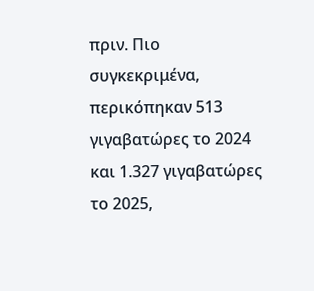πριν. Πιο συγκεκριμένα, περικόπηκαν 513 γιγαβατώρες το 2024 και 1.327 γιγαβατώρες το 2025,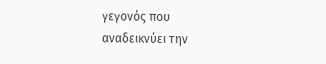γεγονός που αναδεικνύει την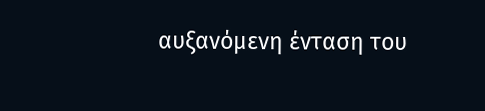αυξανόμενη ένταση του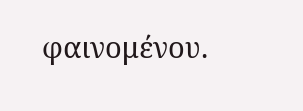φαινομένου.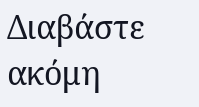Διαβάστε ακόμη